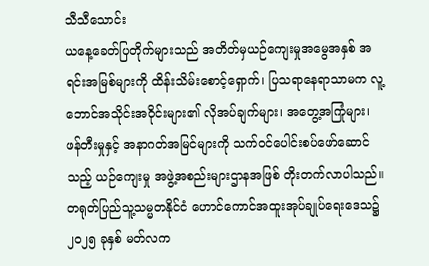သီသီသောင်း
ယနေ့ခေတ်ပြတိုက်များသည် အတိတ်မှယဉ်ကျေးမှုအမွေအနှစ် အရင်းအမြစ်များကို ထိန်းသိမ်းစောင့်ရှောက်၊ ပြသရာနေရာသာမက လူ့ဘောင်အသိုင်းအဝိုင်းများ၏ လိုအပ်ချက်များ၊ အတွေ့အကြုံများ၊ ဖန်တီးမှုနှင့် အနာဂတ်အမြင်များကို သက်ဝင်ပေါင်းစပ်ဖော်ဆောင်သည့် ယဉ်ကျေးမှု အဖွဲ့အစည်းများဌာနအဖြစ် တိုးတက်လာပါသည်။
တရုတ်ပြည်သူ့သမ္မတနိုင်ငံ ဟောင်ကောင်အထူးအုပ်ချုပ်ရေးဒေသ၌ ၂၀၂၅ ခုနှစ် မတ်လက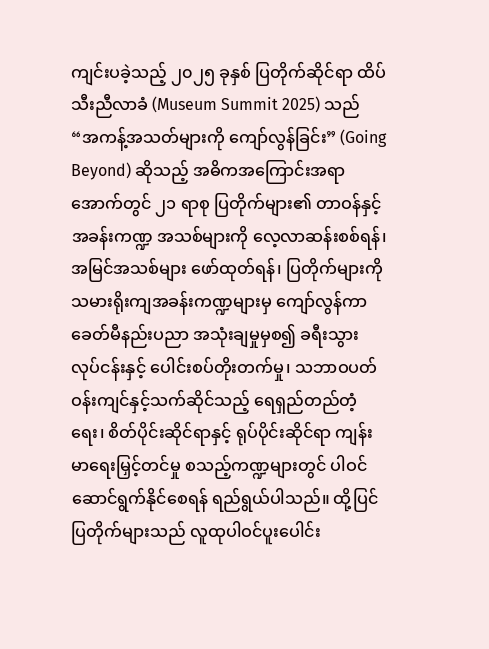ကျင်းပခဲ့သည့် ၂၀၂၅ ခုနှစ် ပြတိုက်ဆိုင်ရာ ထိပ်သီးညီလာခံ (Museum Summit 2025) သည် “အကန့်အသတ်များကို ကျော်လွန်ခြင်း” (Going Beyond) ဆိုသည့် အဓိကအကြောင်းအရာ အောက်တွင် ၂၁ ရာစု ပြတိုက်များ၏ တာဝန်နှင့် အခန်းကဏ္ဍ အသစ်များကို လေ့လာဆန်းစစ်ရန်၊ အမြင်အသစ်များ ဖော်ထုတ်ရန်၊ ပြတိုက်များကို သမားရိုးကျအခန်းကဏ္ဍများမှ ကျော်လွန်ကာ ခေတ်မီနည်းပညာ အသုံးချမှုမှစ၍ ခရီးသွားလုပ်ငန်းနှင့် ပေါင်းစပ်တိုးတက်မှု၊ သဘာဝပတ်ဝန်းကျင်နှင့်သက်ဆိုင်သည့် ရေရှည်တည်တံ့ရေး၊ စိတ်ပိုင်းဆိုင်ရာနှင့် ရုပ်ပိုင်းဆိုင်ရာ ကျန်းမာရေးမြှင့်တင်မှု စသည့်ကဏ္ဍများတွင် ပါဝင်ဆောင်ရွက်နိုင်စေရန် ရည်ရွယ်ပါသည်။ ထို့ပြင် ပြတိုက်များသည် လူထုပါဝင်ပူးပေါင်း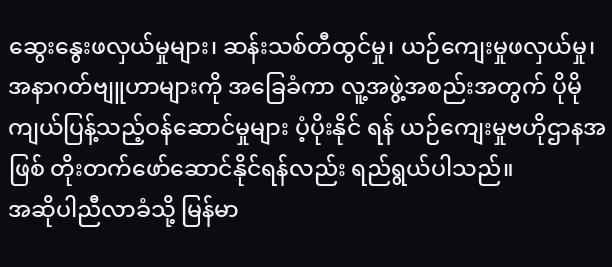ဆွေးနွေးဖလှယ်မှုများ၊ ဆန်းသစ်တီထွင်မှု၊ ယဉ်ကျေးမှုဖလှယ်မှု၊ အနာဂတ်ဗျူဟာများကို အခြေခံကာ လူ့အဖွဲ့အစည်းအတွက် ပိုမိုကျယ်ပြန့်သည့်ဝန်ဆောင်မှုများ ပံ့ပိုးနိုင် ရန် ယဉ်ကျေးမှုဗဟိုဌာနအဖြစ် တိုးတက်ဖော်ဆောင်နိုင်ရန်လည်း ရည်ရွယ်ပါသည်။
အဆိုပါညီလာခံသို့ မြန်မာ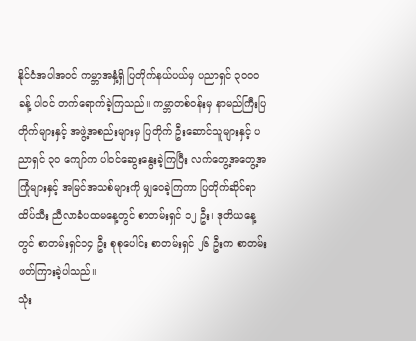နိုင်ငံအပါအဝင် ကမ္ဘာအနှံ့ရှိ ပြတိုက်နယ်ပယ်မှ ပညာရှင် ၃၀၀၀ ခန့် ပါဝင် တက်ရောက်ခဲ့ကြသည်။ ကမ္ဘာတစ်ဝန်းမှ နာမည်ကြီးပြတိုက်များနှင့် အဖွဲ့အစည်းများမှ ပြတိုက် ဦးဆောင်သူများနှင့် ပညာရှင် ၃၀ ကျော်က ပါဝင်ဆွေးနွေးခဲ့ကြပြီး လက်တွေ့အတွေ့အကြုံများနှင့် အမြင်အသစ်များကို မျှဝေခဲ့ကြကာ ပြတိုက်ဆိုင်ရာထိပ်သီး ညီလာခံပထမနေ့တွင် စာတမ်းရှင် ၁၂ ဦး၊ ဒုတိယနေ့တွင် စာတမ်းရှင်၁၄ ဦး စုစုပေါင်း စာတမ်းရှင် ၂၆ ဦးက စာတမ်းဖတ်ကြားခဲ့ပါသည်။
သုံး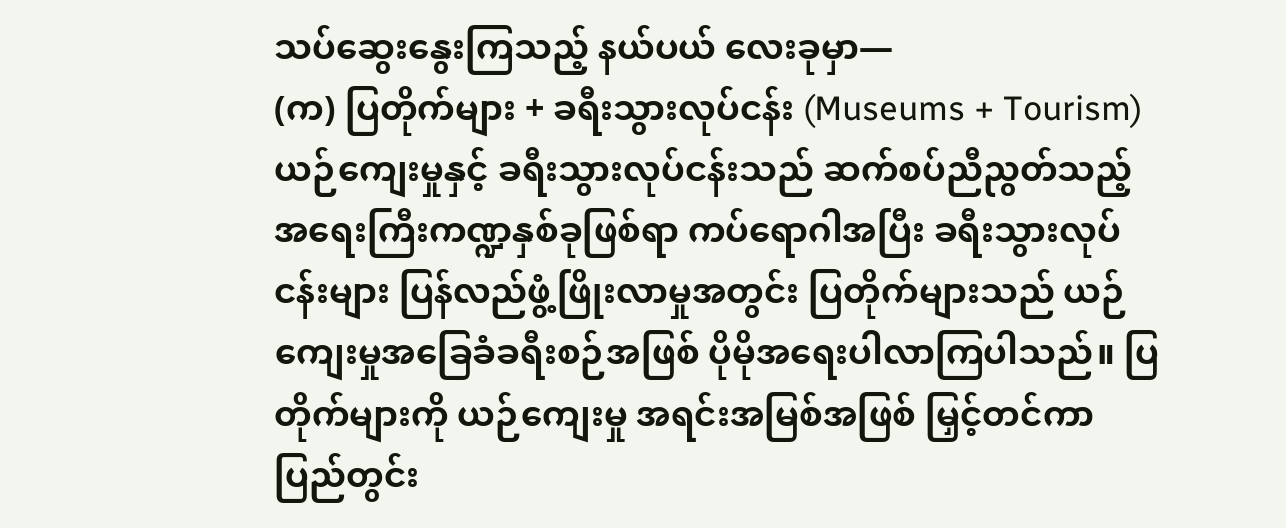သပ်ဆွေးနွေးကြသည့် နယ်ပယ် လေးခုမှာ—
(က) ပြတိုက်များ + ခရီးသွားလုပ်ငန်း (Museums + Tourism)
ယဉ်ကျေးမှုနှင့် ခရီးသွားလုပ်ငန်းသည် ဆက်စပ်ညီညွတ်သည့် အရေးကြီးကဏ္ဍနှစ်ခုဖြစ်ရာ ကပ်ရောဂါအပြီး ခရီးသွားလုပ်ငန်းများ ပြန်လည်ဖွံ့ဖြိုးလာမှုအတွင်း ပြတိုက်များသည် ယဉ်ကျေးမှုအခြေခံခရီးစဉ်အဖြစ် ပိုမိုအရေးပါလာကြပါသည်။ ပြတိုက်များကို ယဉ်ကျေးမှု အရင်းအမြစ်အဖြစ် မြှင့်တင်ကာ ပြည်တွင်း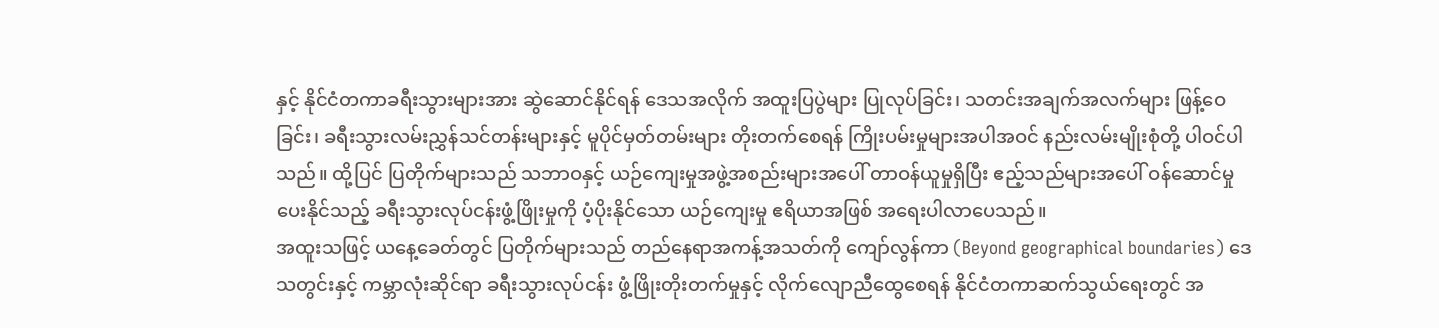နှင့် နိုင်ငံတကာခရီးသွားများအား ဆွဲဆောင်နိုင်ရန် ဒေသအလိုက် အထူးပြပွဲများ ပြုလုပ်ခြင်း၊ သတင်းအချက်အလက်များ ဖြန့်ဝေခြင်း၊ ခရီးသွားလမ်းညွှန်သင်တန်းများနှင့် မူပိုင်မှတ်တမ်းများ တိုးတက်စေရန် ကြိုးပမ်းမှုများအပါအဝင် နည်းလမ်းမျိုးစုံတို့ ပါဝင်ပါသည်။ ထို့ပြင် ပြတိုက်များသည် သဘာဝနှင့် ယဉ်ကျေးမှုအဖွဲ့အစည်းများအပေါ် တာဝန်ယူမှုရှိပြီး ဧည့်သည်များအပေါ် ဝန်ဆောင်မှုပေးနိုင်သည့် ခရီးသွားလုပ်ငန်းဖွံ့ဖြိုးမှုကို ပံ့ပိုးနိုင်သော ယဉ်ကျေးမှု ဧရိယာအဖြစ် အရေးပါလာပေသည်။
အထူးသဖြင့် ယနေ့ခေတ်တွင် ပြတိုက်များသည် တည်နေရာအကန့်အသတ်ကို ကျော်လွန်ကာ (Beyond geographical boundaries) ဒေသတွင်းနှင့် ကမ္ဘာလုံးဆိုင်ရာ ခရီးသွားလုပ်ငန်း ဖွံ့ဖြိုးတိုးတက်မှုနှင့် လိုက်လျောညီထွေစေရန် နိုင်ငံတကာဆက်သွယ်ရေးတွင် အ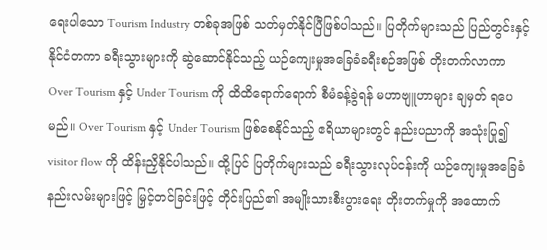ရေးပါသော Tourism Industry တစ်ခုအဖြစ် သတ်မှတ်နိုင်ပြီဖြစ်ပါသည်။ ပြတိုက်များသည် ပြည်တွင်းနှင့် နိုင်ငံတကာ ခရီးသွားများကို ဆွဲဆောင်နိုင်သည့် ယဉ်ကျေးမှုအခြေခံခရီးစဉ်အဖြစ် တိုးတက်လာကာ Over Tourism နှင့် Under Tourism ကို ထိထိရောက်ရောက် စီမံခန့်ခွဲရန် မဟာဗျူဟာများ ချမှတ် ရပေမည်။ Over Tourism နှင့် Under Tourism ဖြစ်စေနိုင်သည့် ဧရိယာများတွင် နည်းပညာကို အသုံးပြု၍ visitor flow ကို ထိန်းညှိနိုင်ပါသည်။ ထို့ပြင် ပြတိုက်များသည် ခရီးသွားလုပ်ငန်းကို ယဉ်ကျေးမှုအခြေခံ နည်းလမ်းများဖြင့် မြှင့်တင်ခြင်းဖြင့် တိုင်းပြည်၏ အမျိုးသားစီးပွားရေး တိုးတက်မှုကို အထောက်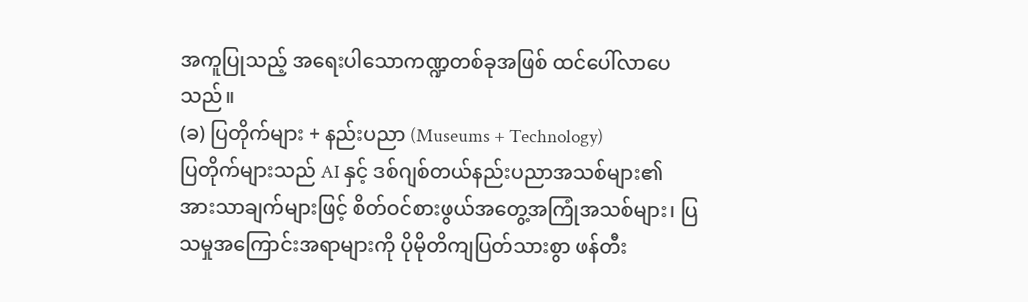အကူပြုသည့် အရေးပါသောကဏ္ဍတစ်ခုအဖြစ် ထင်ပေါ်လာပေသည်။
(ခ) ပြတိုက်များ + နည်းပညာ (Museums + Technology)
ပြတိုက်များသည် AI နှင့် ဒစ်ဂျစ်တယ်နည်းပညာအသစ်များ၏ အားသာချက်များဖြင့် စိတ်ဝင်စားဖွယ်အတွေ့အကြုံအသစ်များ၊ ပြသမှုအကြောင်းအရာများကို ပိုမိုတိကျပြတ်သားစွာ ဖန်တီး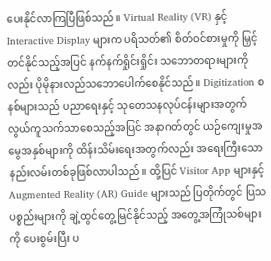ပေးနိုင်လာကြပြီဖြစ်သည်။ Virtual Reality (VR) နှင့် Interactive Display များက ပရိသတ်၏ စိတ်ဝင်စားမှုကို မြှင့်တင်နိုင်သည့်အပြင် နက်နက်ရှိုင်းရှိုင်း သဘောတရားများကိုလည်း ပိုမိုနားလည်သဘောပေါက်စေနိုင်သည်။ Digitization စနစ်များသည် ပညာရေးနှင့် သုတေသနလုပ်ငန်းများအတွက် လွယ်ကူသက်သာစေသည့်အပြင် အနာဂတ်တွင် ယဉ်ကျေးမှုအမွေအနှစ်များကို ထိန်းသိမ်းရေးအတွက်လည်း အရေးကြီးသောနည်းလမ်းတစ်ခုဖြစ်လာပါသည်။ ထို့ပြင် Visitor App များနှင့် Augmented Reality (AR) Guide များသည် ပြတိုက်တွင် ပြသပစ္စည်းများကို ချဲ့ထွင်တွေ့မြင်နိုင်သည့် အတွေ့အကြုံသစ်များကို ပေးစွမ်းပြီး ပ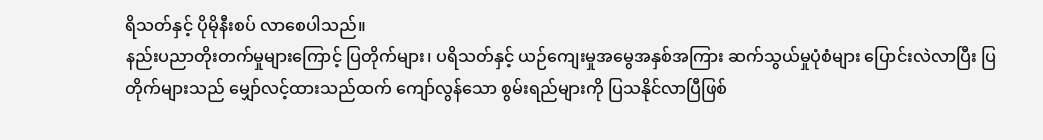ရိသတ်နှင့် ပိုမိုနီးစပ် လာစေပါသည်။
နည်းပညာတိုးတက်မှုများကြောင့် ပြတိုက်များ၊ ပရိသတ်နှင့် ယဉ်ကျေးမှုအမွေအနှစ်အကြား ဆက်သွယ်မှုပုံစံများ ပြောင်းလဲလာပြီး ပြတိုက်များသည် မျှော်လင့်ထားသည်ထက် ကျော်လွန်သော စွမ်းရည်များကို ပြသနိုင်လာပြီဖြစ်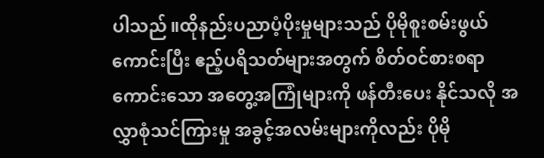ပါသည်။ထိုနည်းပညာပံ့ပိုးမှုများသည် ပိုမိုစူးစမ်းဖွယ် ကောင်းပြီး ဧည့်ပရိသတ်များအတွက် စိတ်ဝင်စားစရာကောင်းသော အတွေ့အကြုံများကို ဖန်တီးပေး နိုင်သလို အလွှာစုံသင်ကြားမှု အခွင့်အလမ်းများကိုလည်း ပိုမို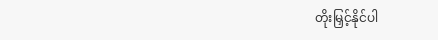တိုးမြှင့်နိုင်ပါ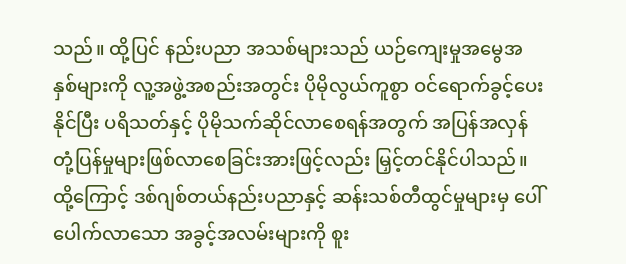သည်။ ထို့ပြင် နည်းပညာ အသစ်များသည် ယဉ်ကျေးမှုအမွေအနှစ်များကို လူ့အဖွဲ့အစည်းအတွင်း ပိုမိုလွယ်ကူစွာ ဝင်ရောက်ခွင့်ပေးနိုင်ပြီး ပရိသတ်နှင့် ပိုမိုသက်ဆိုင်လာစေရန်အတွက် အပြန်အလှန် တုံ့ပြန်မှုများဖြစ်လာစေခြင်းအားဖြင့်လည်း မြှင့်တင်နိုင်ပါသည်။
ထို့ကြောင့် ဒစ်ဂျစ်တယ်နည်းပညာနှင့် ဆန်းသစ်တီထွင်မှုများမှ ပေါ်ပေါက်လာသော အခွင့်အလမ်းများကို စူး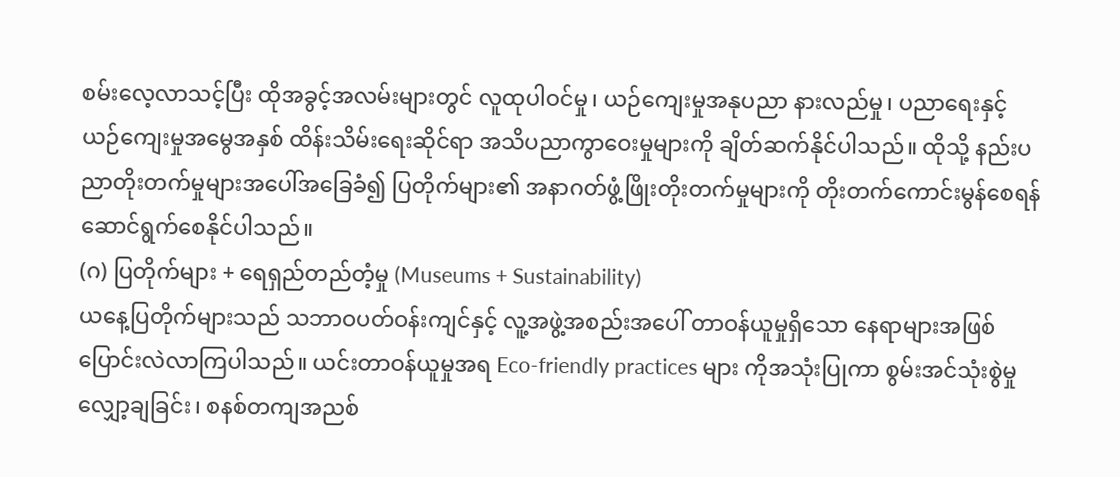စမ်းလေ့လာသင့်ပြီး ထိုအခွင့်အလမ်းများတွင် လူထုပါဝင်မှု၊ ယဉ်ကျေးမှုအနုပညာ နားလည်မှု၊ ပညာရေးနှင့် ယဉ်ကျေးမှုအမွေအနှစ် ထိန်းသိမ်းရေးဆိုင်ရာ အသိပညာကွာဝေးမှုများကို ချိတ်ဆက်နိုင်ပါသည်။ ထိုသို့ နည်းပညာတိုးတက်မှုများအပေါ်အခြေခံ၍ ပြတိုက်များ၏ အနာဂတ်ဖွံ့ဖြိုးတိုးတက်မှုများကို တိုးတက်ကောင်းမွန်စေရန် ဆောင်ရွက်စေနိုင်ပါသည်။
(ဂ) ပြတိုက်များ + ရေရှည်တည်တံ့မှု (Museums + Sustainability)
ယနေ့ပြတိုက်များသည် သဘာဝပတ်ဝန်းကျင်နှင့် လူ့အဖွဲ့အစည်းအပေါ် တာဝန်ယူမှုရှိသော နေရာများအဖြစ် ပြောင်းလဲလာကြပါသည်။ ယင်းတာဝန်ယူမှုအရ Eco-friendly practices များ ကိုအသုံးပြုကာ စွမ်းအင်သုံးစွဲမှုလျှော့ချခြင်း၊ စနစ်တကျအညစ်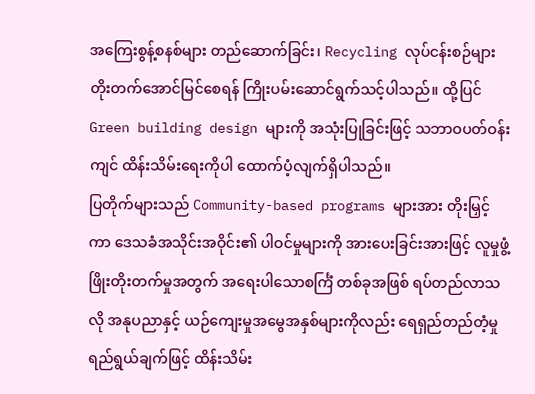အကြေးစွန့်စနစ်များ တည်ဆောက်ခြင်း၊ Recycling လုပ်ငန်းစဉ်များ တိုးတက်အောင်မြင်စေရန် ကြိုးပမ်းဆောင်ရွက်သင့်ပါသည်။ ထို့ပြင် Green building design များကို အသုံးပြုခြင်းဖြင့် သဘာဝပတ်ဝန်းကျင် ထိန်းသိမ်းရေးကိုပါ ထောက်ပံ့လျက်ရှိပါသည်။
ပြတိုက်များသည် Community-based programs များအား တိုးမြှင့်ကာ ဒေသခံအသိုင်းအဝိုင်း၏ ပါဝင်မှုများကို အားပေးခြင်းအားဖြင့် လူမှုဖွံ့ဖြိုးတိုးတက်မှုအတွက် အရေးပါသောစင်္ကြံ တစ်ခုအဖြစ် ရပ်တည်လာသလို အနုပညာနှင့် ယဉ်ကျေးမှုအမွေအနှစ်များကိုလည်း ရေရှည်တည်တံ့မှု ရည်ရွယ်ချက်ဖြင့် ထိန်းသိမ်း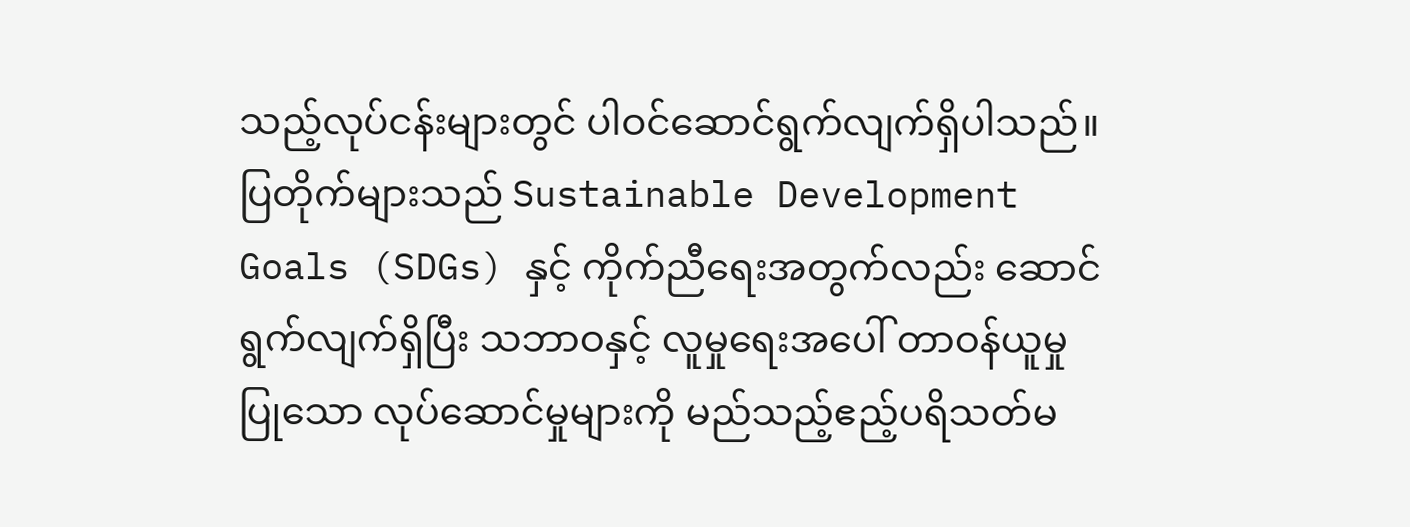သည့်လုပ်ငန်းများတွင် ပါဝင်ဆောင်ရွက်လျက်ရှိပါသည်။
ပြတိုက်များသည် Sustainable Development Goals (SDGs) နှင့် ကိုက်ညီရေးအတွက်လည်း ဆောင်ရွက်လျက်ရှိပြီး သဘာဝနှင့် လူမှုရေးအပေါ် တာဝန်ယူမှုပြုသော လုပ်ဆောင်မှုများကို မည်သည့်ဧည့်ပရိသတ်မ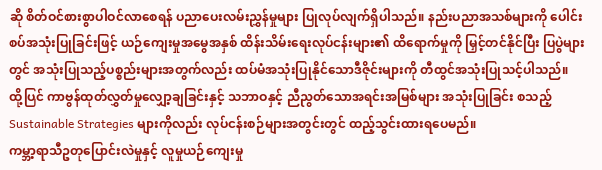ဆို စိတ်ဝင်စားစွာပါဝင်လာစေရန် ပညာပေးလမ်းညွှန်မှုများ ပြုလုပ်လျက်ရှိပါသည်။ နည်းပညာအသစ်များကို ပေါင်းစပ်အသုံးပြုခြင်းဖြင့် ယဉ်ကျေးမှုအမွေအနှစ် ထိန်းသိမ်းရေးလုပ်ငန်းများ၏ ထိရောက်မှုကို မြှင့်တင်နိုင်ပြီး ပြပွဲများတွင် အသုံးပြုသည့်ပစ္စည်းများအတွက်လည်း ထပ်မံအသုံးပြုနိုင်သောဒီဇိုင်းများကို တီထွင်အသုံးပြုသင့်ပါသည်။ ထို့ပြင် ကာဗွန်ထုတ်လွှတ်မှုလျှော့ချခြင်းနှင့် သဘာဝနှင့် ညီညွတ်သောအရင်းအမြစ်များ အသုံးပြုခြင်း စသည့် Sustainable Strategies များကိုလည်း လုပ်ငန်းစဉ်များအတွင်းတွင် ထည့်သွင်းထားရပေမည်။
ကမ္ဘာ့ရာသီဥတုပြောင်းလဲမှုနှင့် လူမှုယဉ်ကျေးမှု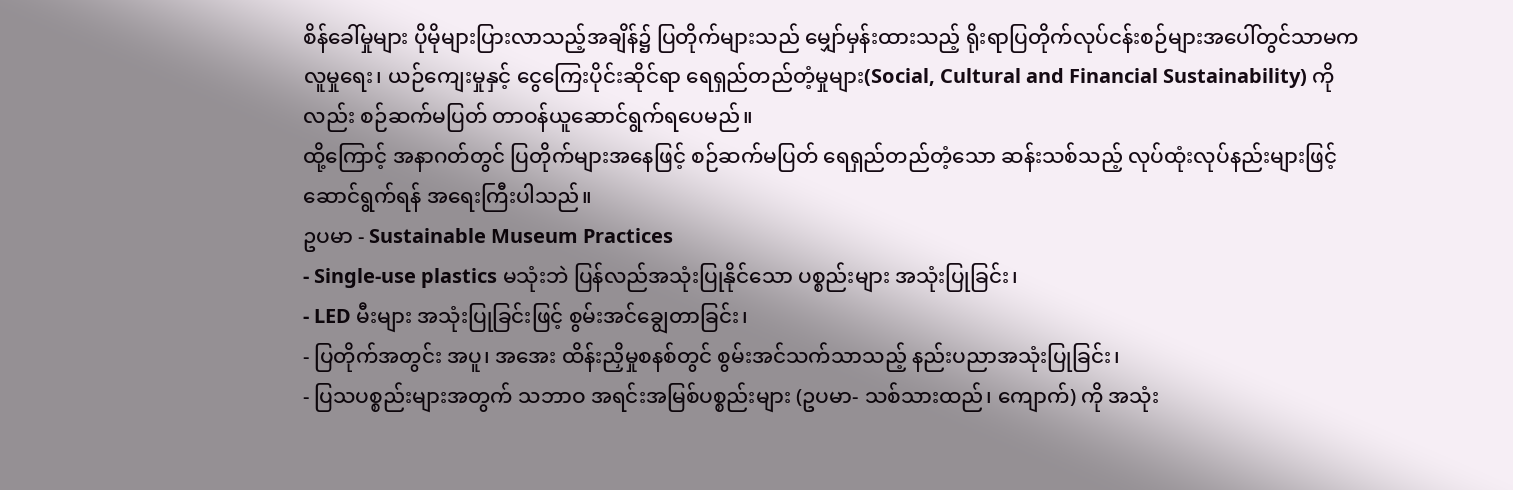စိန်ခေါ်မှုများ ပိုမိုများပြားလာသည့်အချိန်၌ ပြတိုက်များသည် မျှော်မှန်းထားသည့် ရိုးရာပြတိုက်လုပ်ငန်းစဉ်များအပေါ်တွင်သာမက လူမှုရေး၊ ယဉ်ကျေးမှုနှင့် ငွေကြေးပိုင်းဆိုင်ရာ ရေရှည်တည်တံ့မှုများ(Social, Cultural and Financial Sustainability) ကိုလည်း စဉ်ဆက်မပြတ် တာဝန်ယူဆောင်ရွက်ရပေမည်။
ထို့ကြောင့် အနာဂတ်တွင် ပြတိုက်များအနေဖြင့် စဉ်ဆက်မပြတ် ရေရှည်တည်တံ့သော ဆန်းသစ်သည့် လုပ်ထုံးလုပ်နည်းများဖြင့် ဆောင်ရွက်ရန် အရေးကြီးပါသည်။
ဥပမာ - Sustainable Museum Practices
- Single-use plastics မသုံးဘဲ ပြန်လည်အသုံးပြုနိုင်သော ပစ္စည်းများ အသုံးပြုခြင်း၊
- LED မီးများ အသုံးပြုခြင်းဖြင့် စွမ်းအင်ချွေတာခြင်း၊
- ပြတိုက်အတွင်း အပူ၊ အအေး ထိန်းညှိမှုစနစ်တွင် စွမ်းအင်သက်သာသည့် နည်းပညာအသုံးပြုခြင်း၊
- ပြသပစ္စည်းများအတွက် သဘာဝ အရင်းအမြစ်ပစ္စည်းများ (ဥပမာ- သစ်သားထည်၊ ကျောက်) ကို အသုံး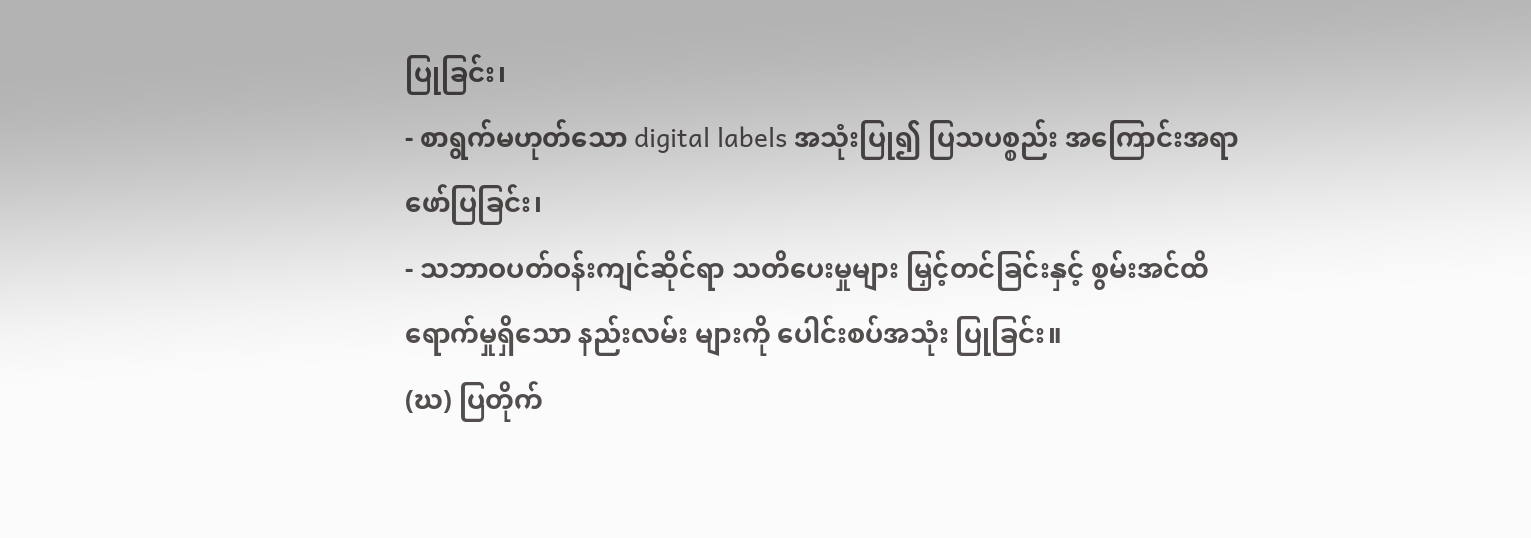ပြုခြင်း၊
- စာရွက်မဟုတ်သော digital labels အသုံးပြု၍ ပြသပစ္စည်း အကြောင်းအရာ ဖော်ပြခြင်း၊
- သဘာဝပတ်ဝန်းကျင်ဆိုင်ရာ သတိပေးမှုများ မြှင့်တင်ခြင်းနှင့် စွမ်းအင်ထိရောက်မှုရှိသော နည်းလမ်း များကို ပေါင်းစပ်အသုံး ပြုခြင်း။
(ဃ) ပြတိုက်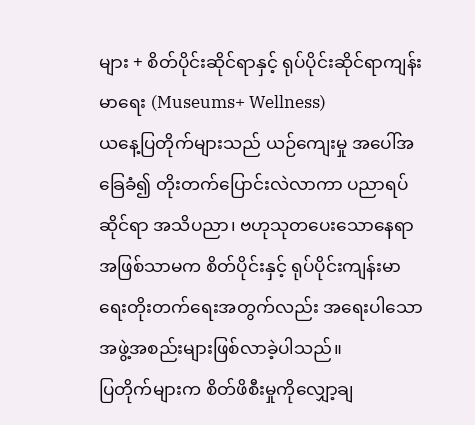များ + စိတ်ပိုင်းဆိုင်ရာနှင့် ရုပ်ပိုင်းဆိုင်ရာကျန်းမာရေး (Museums+ Wellness)
ယနေ့ပြတိုက်များသည် ယဉ်ကျေးမှု အပေါ်အခြေခံ၍ တိုးတက်ပြောင်းလဲလာကာ ပညာရပ်ဆိုင်ရာ အသိပညာ၊ ဗဟုသုတပေးသောနေရာအဖြစ်သာမက စိတ်ပိုင်းနှင့် ရုပ်ပိုင်းကျန်းမာရေးတိုးတက်ရေးအတွက်လည်း အရေးပါသော အဖွဲ့အစည်းများဖြစ်လာခဲ့ပါသည်။
ပြတိုက်များက စိတ်ဖိစီးမှုကိုလျှော့ချ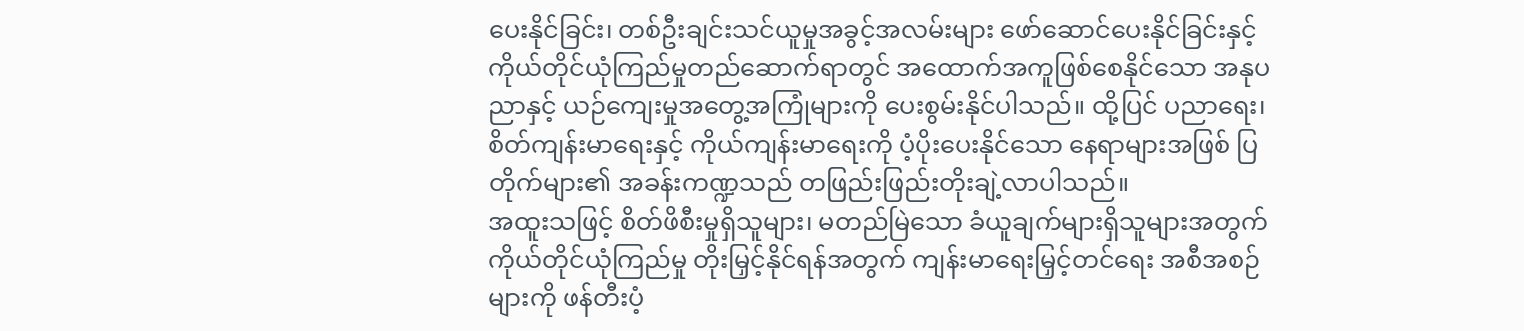ပေးနိုင်ခြင်း၊ တစ်ဦးချင်းသင်ယူမှုအခွင့်အလမ်းများ ဖော်ဆောင်ပေးနိုင်ခြင်းနှင့် ကိုယ်တိုင်ယုံကြည်မှုတည်ဆောက်ရာတွင် အထောက်အကူဖြစ်စေနိုင်သော အနုပညာနှင့် ယဉ်ကျေးမှုအတွေ့အကြုံများကို ပေးစွမ်းနိုင်ပါသည်။ ထို့ပြင် ပညာရေး၊ စိတ်ကျန်းမာရေးနှင့် ကိုယ်ကျန်းမာရေးကို ပံ့ပိုးပေးနိုင်သော နေရာများအဖြစ် ပြတိုက်များ၏ အခန်းကဏ္ဍသည် တဖြည်းဖြည်းတိုးချဲ့လာပါသည်။
အထူးသဖြင့် စိတ်ဖိစီးမှုရှိသူများ၊ မတည်မြဲသော ခံယူချက်များရှိသူများအတွက် ကိုယ်တိုင်ယုံကြည်မှု တိုးမြှင့်နိုင်ရန်အတွက် ကျန်းမာရေးမြှင့်တင်ရေး အစီအစဉ်များကို ဖန်တီးပံ့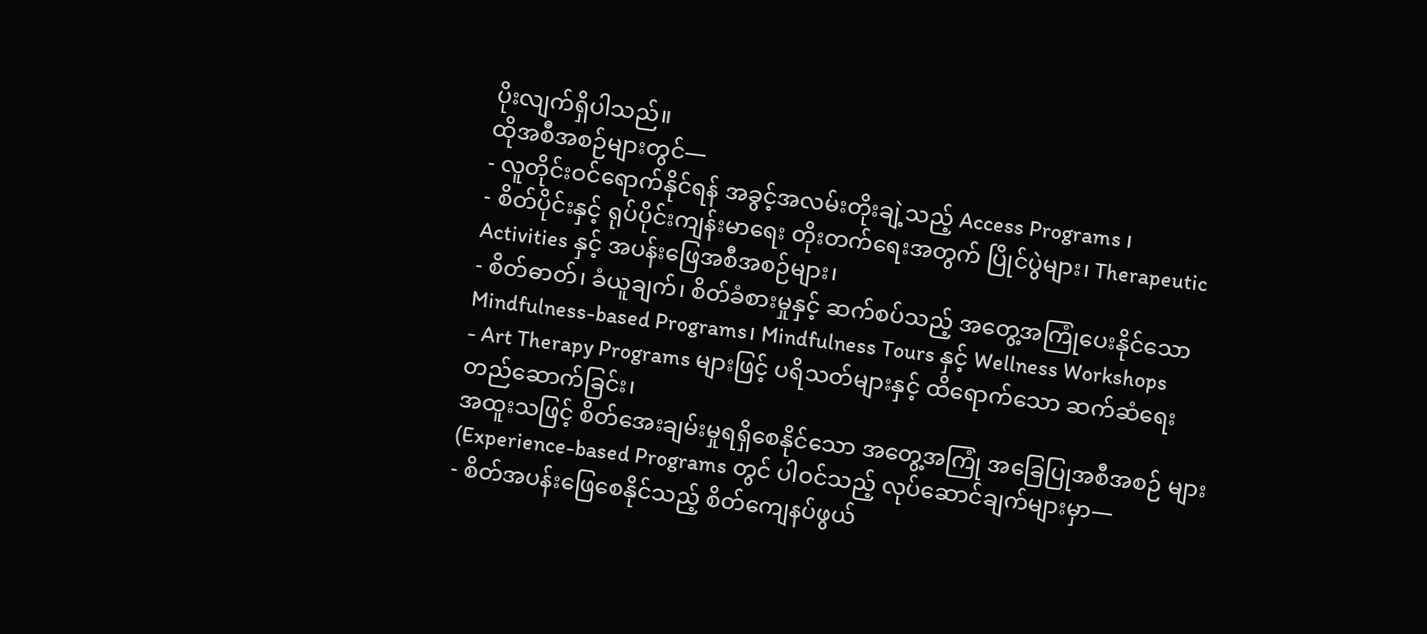ပိုးလျက်ရှိပါသည်။
ထိုအစီအစဉ်များတွင်—
- လူတိုင်းဝင်ရောက်နိုင်ရန် အခွင့်အလမ်းတိုးချဲ့သည့် Access Programs ၊
- စိတ်ပိုင်းနှင့် ရုပ်ပိုင်းကျန်းမာရေး တိုးတက်ရေးအတွက် ပြိုင်ပွဲများ၊ Therapeutic Activities နှင့် အပန်းဖြေအစီအစဉ်များ၊
- စိတ်ဓာတ်၊ ခံယူချက်၊ စိတ်ခံစားမှုနှင့် ဆက်စပ်သည့် အတွေ့အကြုံပေးနိုင်သော Mindfulness-based Programs၊ Mindfulness Tours နှင့် Wellness Workshops
- Art Therapy Programs များဖြင့် ပရိသတ်များနှင့် ထိရောက်သော ဆက်ဆံရေးတည်ဆောက်ခြင်း၊
အထူးသဖြင့် စိတ်အေးချမ်းမှုရရှိစေနိုင်သော အတွေ့အကြုံ အခြေပြုအစီအစဉ် များ (Experience-based Programs တွင် ပါဝင်သည့် လုပ်ဆောင်ချက်များမှာ—
- စိတ်အပန်းဖြေစေနိုင်သည့် စိတ်ကျေနပ်ဖွယ်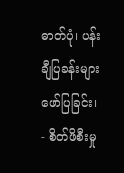ဓာတ်ပုံ၊ ပန်းချီပြခန်းများ ဖော်ပြခြင်း၊
- စိတ်ဖိစီးမှု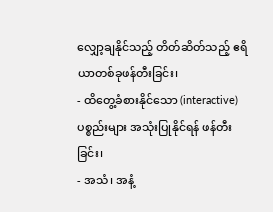လျှော့ချနိုင်သည့် တိတ်ဆိတ်သည့် ဧရိယာတစ်ခုဖန်တီးခြင်း၊
- ထိတွေ့ခံစားနိုင်သော (interactive) ပစ္စည်းများ အသုံးပြုနိုင်ရန် ဖန်တီးခြင်း၊
- အသံ၊ အနံ့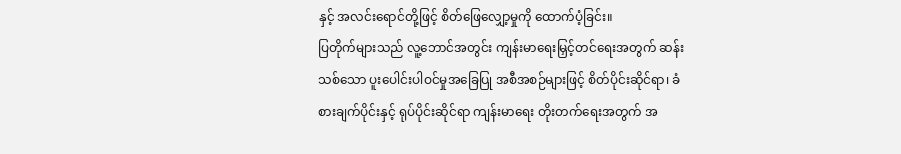နှင့် အလင်းရောင်တို့ဖြင့် စိတ်ဖြေလျှော့မှုကို ထောက်ပံ့ခြင်း။
ပြတိုက်များသည် လူ့ဘောင်အတွင်း ကျန်းမာရေးမြှင့်တင်ရေးအတွက် ဆန်းသစ်သော ပူးပေါင်းပါဝင်မှုအခြေပြု အစီအစဉ်များဖြင့် စိတ်ပိုင်းဆိုင်ရာ၊ ခံစားချက်ပိုင်းနှင့် ရုပ်ပိုင်းဆိုင်ရာ ကျန်းမာရေး တိုးတက်ရေးအတွက် အ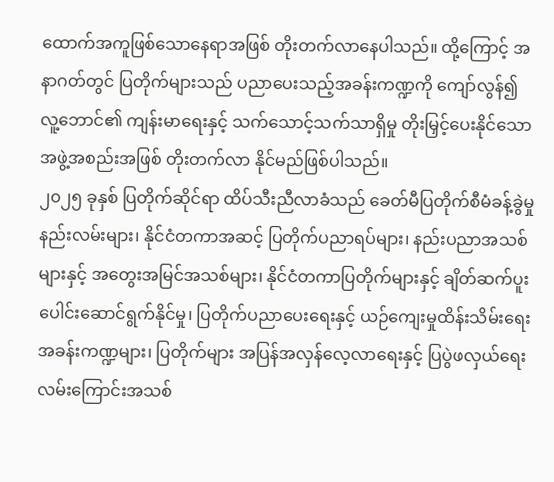ထောက်အကူဖြစ်သောနေရာအဖြစ် တိုးတက်လာနေပါသည်။ ထို့ကြောင့် အနာဂတ်တွင် ပြတိုက်များသည် ပညာပေးသည့်အခန်းကဏ္ဍကို ကျော်လွန်၍ လူ့ဘောင်၏ ကျန်းမာရေးနှင့် သက်သောင့်သက်သာရှိမှု တိုးမြှင့်ပေးနိုင်သော အဖွဲ့အစည်းအဖြစ် တိုးတက်လာ နိုင်မည်ဖြစ်ပါသည်။
၂၀၂၅ ခုနှစ် ပြတိုက်ဆိုင်ရာ ထိပ်သီးညီလာခံသည် ခေတ်မီပြတိုက်စီမံခန့်ခွဲမှု နည်းလမ်းများ၊ နိုင်ငံတကာအဆင့် ပြတိုက်ပညာရပ်များ၊ နည်းပညာအသစ်များနှင့် အတွေးအမြင်အသစ်များ၊ နိုင်ငံတကာပြတိုက်များနှင့် ချိတ်ဆက်ပူးပေါင်းဆောင်ရွက်နိုင်မှု၊ ပြတိုက်ပညာပေးရေးနှင့် ယဉ်ကျေးမှုထိန်းသိမ်းရေး အခန်းကဏ္ဍများ၊ ပြတိုက်များ အပြန်အလှန်လေ့လာရေးနှင့် ပြပွဲဖလှယ်ရေး လမ်းကြောင်းအသစ်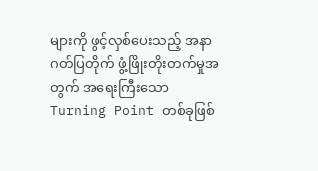များကို ဖွင့်လှစ်ပေးသည့် အနာဂတ်ပြတိုက် ဖွံ့ဖြိုးတိုးတက်မှုအတွက် အရေးကြီးသော Turning Point တစ်ခုဖြစ်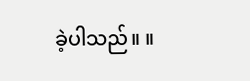ခဲ့ပါသည်။ ။